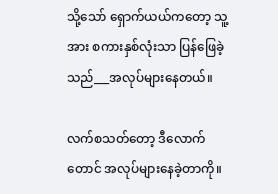သို့သော် ရှောက်ယယ်ကတော့ သူ့အား စကားနှစ်လုံးသာ ပြန်ဖြေခဲ့သည်___အလုပ်များနေတယ်။

လက်စသတ်တော့ ဒီလောက်တောင် အလုပ်များနေခဲ့တာကို။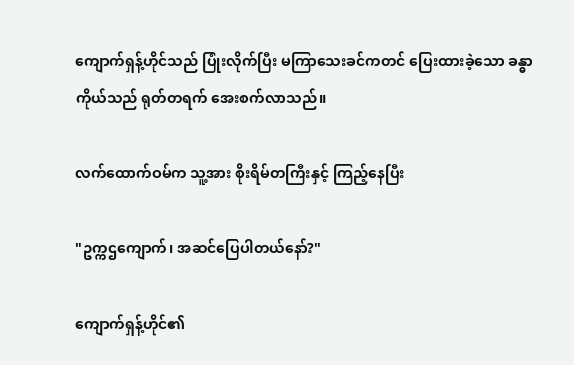ကျောက်ရှန့်ဟိုင်သည် ပြုံးလိုက်ပြီး မကြာသေးခင်ကတင် ပြေးထားခဲ့သော ခန္ဓာကိုယ်သည် ရုတ်တရက် အေးစက်လာသည်။

လက်ထောက်ဝမ်က သူ့အား စိုးရိမ်တကြီးနှင့် ကြည့်နေပြီး

"ဥက္ကဌကျောက်၊ အဆင်ပြေပါတယ်နော်?"

ကျောက်ရှန့်ဟိုင်၏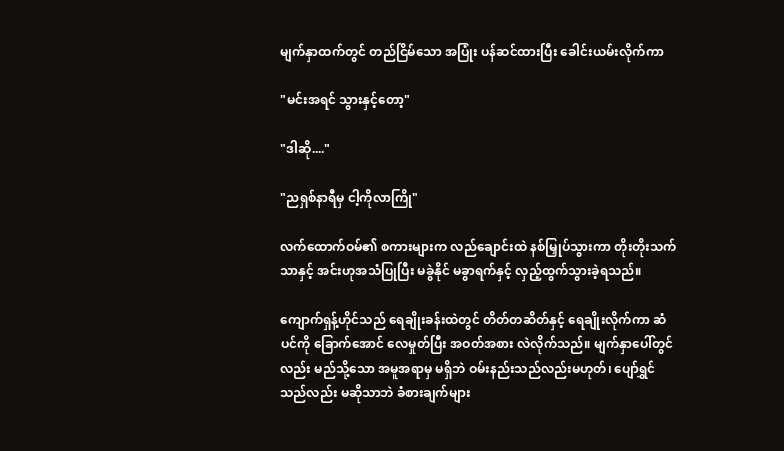မျက်နှာထက်တွင် တည်ငြိမ်သော အပြုံး ပန်ဆင်ထားပြီး ခေါင်းယမ်းလိုက်ကာ

"မင်းအရင် သွားနှင့်တော့"

"ဒါဆို...."

"ညရှစ်နာရီမှ ငါ့ကိုလာကြို"

လက်ထောက်ဝမ်၏ စကားများက လည်ချောင်းထဲ နစ်မြှုပ်သွားကာ တိုးတိုးသက်သာနှင့် အင်းဟုအသံပြုပြီး မခွဲနိုင် မခွာရက်နှင့် လှည့်ထွက်သွားခဲ့ရသည်။

ကျောက်ရှန့်ဟိုင်သည် ရေချိုးခန်းထဲတွင် တိတ်တဆိတ်နှင့် ရေချိုးလိုက်ကာ ဆံပင်ကို ခြောက်အောင် လေမှုတ်ပြီး အဝတ်အစား လဲလိုက်သည်။ မျက်နှာပေါ်တွင်လည်း မည်သို့သော အမူအရာမှ မရှိဘဲ ဝမ်းနည်းသည်လည်းမဟုတ်၊ ပျော်ရွှင်သည်လည်း မဆိုသာဘဲ ခံစားချက်များ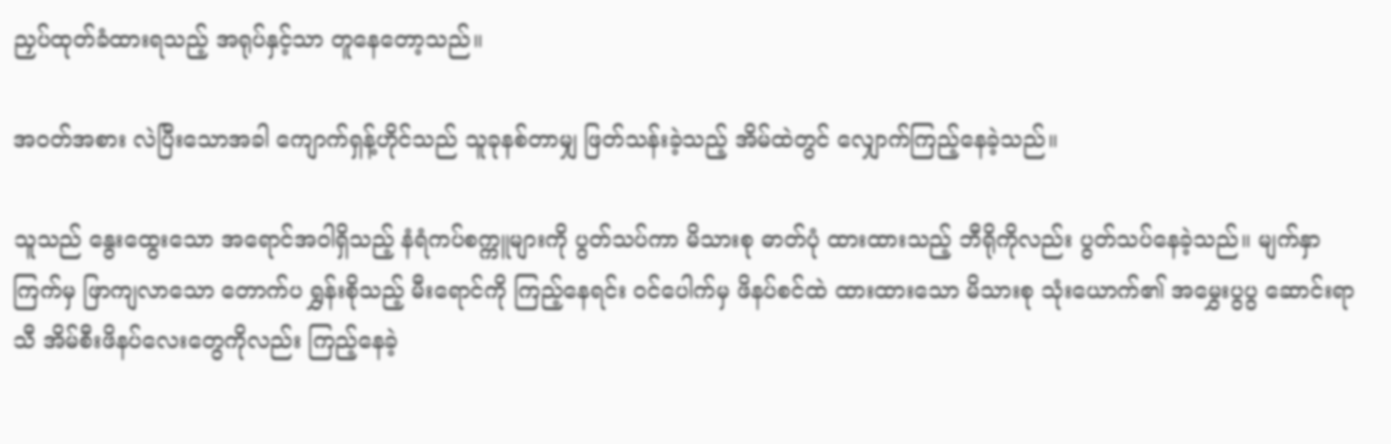ညှပ်ထုတ်ခံထားရသည့် အရုပ်နှင့်သာ တူနေတော့သည်။

အဝတ်အစား လဲပြီးသောအခါ ကျောက်ရှန့်ဟိုင်သည် သူခုနစ်တာမျှ ဖြတ်သန်းခဲ့သည့် အိမ်ထဲတွင် လျှောက်ကြည့်နေခဲ့သည်။

သူသည် နွေးထွေးသော အရောင်အဝါရှိသည့် နံရံကပ်စက္ကူများကို ပွတ်သပ်ကာ မိသားစု ဓာတ်ပုံ ထားထားသည့် ဘီရိုကိုလည်း ပွတ်သပ်နေခဲ့သည်။ မျက်နှာကြက်မှ ဖြာကျလာသော တောက်ပ ရွှန်းစိုသည့် မီးရောင်ကို ကြည့်နေရင်း ဝင်ပေါက်မှ ဖိနပ်စင်ထဲ ထားထားသော မိသားစု သုံးယောက်၏ အမွှေးပွပွ ဆောင်းရာသီ အိမ်စီးဖိနပ်လေးတွေကိုလည်း ကြည့်နေခဲ့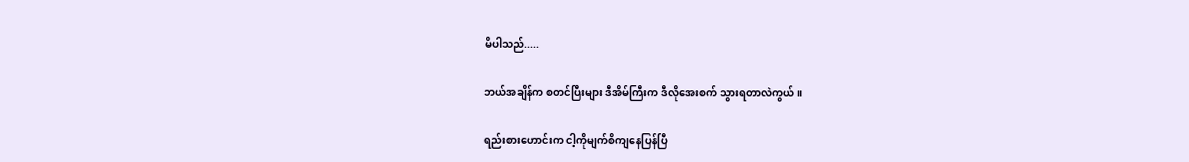မိပါသည်.....

ဘယ်အချိန်က စတင်ပြီးများ ဒီအိမ်ကြီးက ဒီလိုအေးစက် သွားရတာလဲကွယ်။

ရည်းစားဟောင်းက ငါ့ကိုမျက်စိကျနေပြန်ပြီ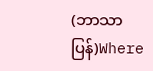(ဘာသာပြန်)Where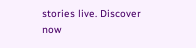stories live. Discover now